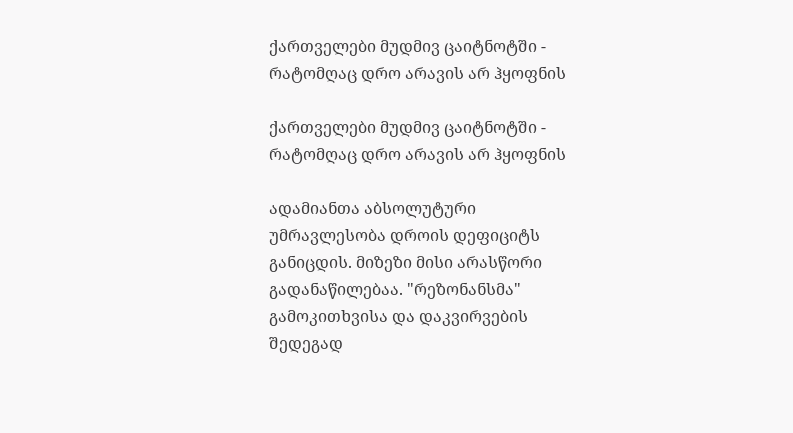ქართველები მუდმივ ცაიტნოტში - რატომღაც დრო არავის არ ჰყოფნის

ქართველები მუდმივ ცაიტნოტში - რატომღაც დრო არავის არ ჰყოფნის

ადამიანთა აბსოლუტური უმრავლესობა დროის დეფიციტს განიცდის. მიზეზი მისი არასწორი გადანაწილებაა. "რეზონანსმა" გამოკითხვისა და დაკვირვების შედეგად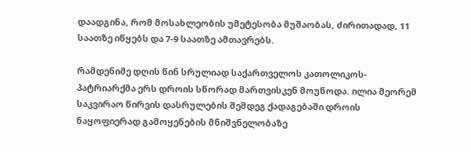დაადგინა, რომ მოსახლეობის უმეტესობა მუშაობას, ძირითადად, 11 საათზე იწყებს და 7-9 საათზე ამთავრებს.

რამდენიმე დღის წინ სრულიად საქართველოს კათოლიკოს-პატრიარქმა ერს დროის სწორად მართვისკენ მოუწოდა. ილია მეორემ საკვირაო წირვის დასრულების შემდეგ ქადაგებაში დროის ნაყოფიერად გამოყენების მნიშვნელობაზე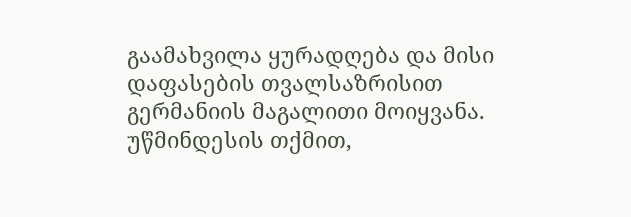გაამახვილა ყურადღება და მისი დაფასების თვალსაზრისით გერმანიის მაგალითი მოიყვანა. უწმინდესის თქმით,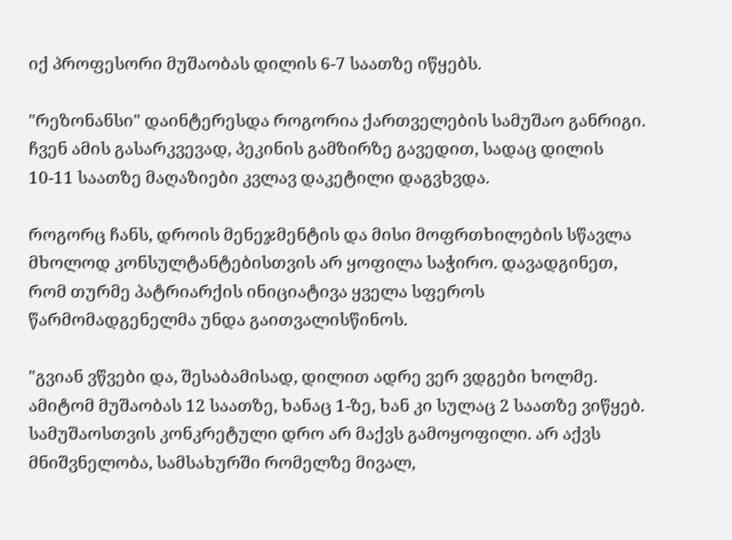იქ პროფესორი მუშაობას დილის 6-7 საათზე იწყებს.

"რეზონანსი" დაინტერესდა როგორია ქართველების სამუშაო განრიგი. ჩვენ ამის გასარკვევად, პეკინის გამზირზე გავედით, სადაც დილის 10-11 საათზე მაღაზიები კვლავ დაკეტილი დაგვხვდა.

როგორც ჩანს, დროის მენეჯმენტის და მისი მოფრთხილების სწავლა მხოლოდ კონსულტანტებისთვის არ ყოფილა საჭირო. დავადგინეთ, რომ თურმე პატრიარქის ინიციატივა ყველა სფეროს წარმომადგენელმა უნდა გაითვალისწინოს.

"გვიან ვწვები და, შესაბამისად, დილით ადრე ვერ ვდგები ხოლმე. ამიტომ მუშაობას 12 საათზე, ხანაც 1-ზე, ხან კი სულაც 2 საათზე ვიწყებ. სამუშაოსთვის კონკრეტული დრო არ მაქვს გამოყოფილი. არ აქვს მნიშვნელობა, სამსახურში რომელზე მივალ,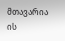მთავარია ის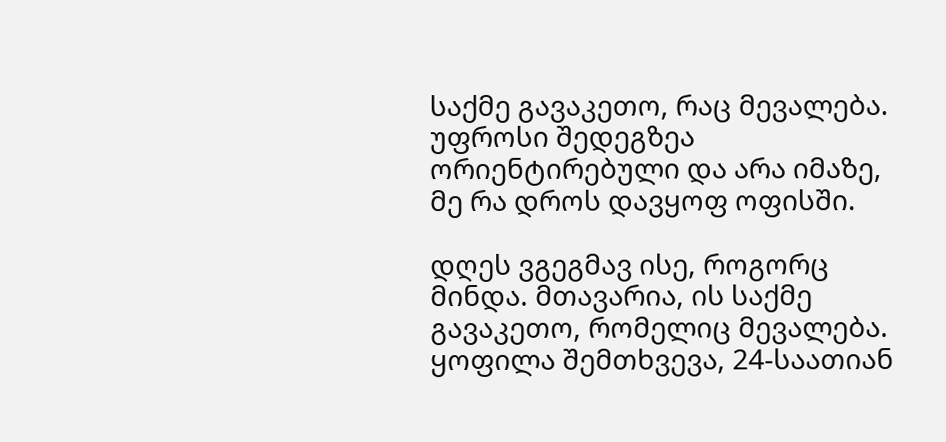საქმე გავაკეთო, რაც მევალება. უფროსი შედეგზეა ორიენტირებული და არა იმაზე, მე რა დროს დავყოფ ოფისში.

დღეს ვგეგმავ ისე, როგორც მინდა. მთავარია, ის საქმე გავაკეთო, რომელიც მევალება. ყოფილა შემთხვევა, 24-საათიან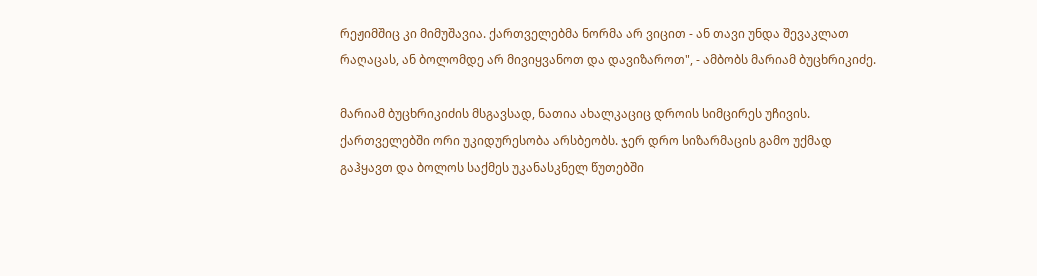რეჟიმშიც კი მიმუშავია. ქართველებმა ნორმა არ ვიცით - ან თავი უნდა შევაკლათ რაღაცას, ან ბოლომდე არ მივიყვანოთ და დავიზაროთ", - ამბობს მარიამ ბუცხრიკიძე.

მარიამ ბუცხრიკიძის მსგავსად, ნათია ახალკაციც დროის სიმცირეს უჩივის. ქართველებში ორი უკიდურესობა არსბეობს. ჯერ დრო სიზარმაცის გამო უქმად გაჰყავთ და ბოლოს საქმეს უკანასკნელ წუთებში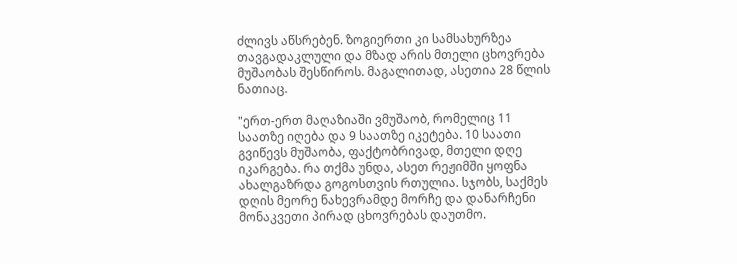ძლივს აწსრებენ. ზოგიერთი კი სამსახურზეა თავგადაკლული და მზად არის მთელი ცხოვრება მუშაობას შესწიროს. მაგალითად, ასეთია 28 წლის ნათიაც.

"ერთ-ერთ მაღაზიაში ვმუშაობ, რომელიც 11 საათზე იღება და 9 საათზე იკეტება. 10 საათი გვიწევს მუშაობა, ფაქტობრივად, მთელი დღე იკარგება. რა თქმა უნდა, ასეთ რეჟიმში ყოფნა ახალგაზრდა გოგოსთვის რთულია. სჯობს, საქმეს დღის მეორე ნახევრამდე მორჩე და დანარჩენი მონაკვეთი პირად ცხოვრებას დაუთმო.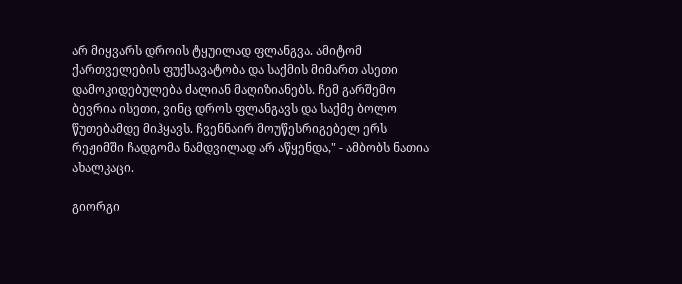არ მიყვარს დროის ტყუილად ფლანგვა. ამიტომ ქართველების ფუქსავატობა და საქმის მიმართ ასეთი დამოკიდებულება ძალიან მაღიზიანებს. ჩემ გარშემო ბევრია ისეთი, ვინც დროს ფლანგავს და საქმე ბოლო წუთებამდე მიჰყავს. ჩვენნაირ მოუწესრიგებელ ერს რეჟიმში ჩადგომა ნამდვილად არ აწყენდა," - ამბობს ნათია ახალკაცი.

გიორგი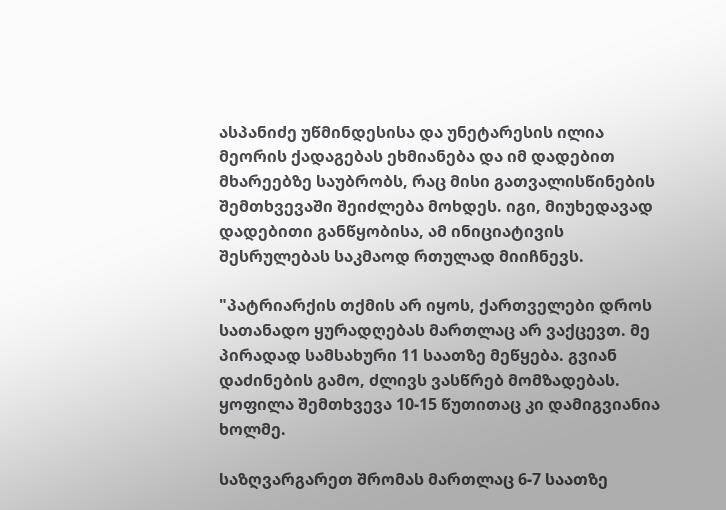ასპანიძე უწმინდესისა და უნეტარესის ილია მეორის ქადაგებას ეხმიანება და იმ დადებით მხარეებზე საუბრობს, რაც მისი გათვალისწინების შემთხვევაში შეიძლება მოხდეს. იგი, მიუხედავად დადებითი განწყობისა, ამ ინიციატივის შესრულებას საკმაოდ რთულად მიიჩნევს.

"პატრიარქის თქმის არ იყოს, ქართველები დროს სათანადო ყურადღებას მართლაც არ ვაქცევთ. მე პირადად სამსახური 11 საათზე მეწყება. გვიან დაძინების გამო, ძლივს ვასწრებ მომზადებას. ყოფილა შემთხვევა 10-15 წუთითაც კი დამიგვიანია ხოლმე.

საზღვარგარეთ შრომას მართლაც 6-7 საათზე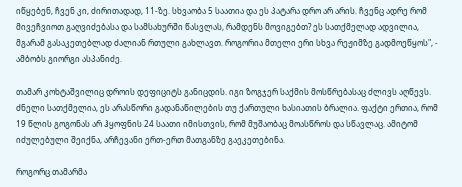იწყებენ, ჩვენ კი, ძირითადად, 11-ზე. სხვაობა 5 საათია და ეს პატარა დრო არ არის. ჩვენც ადრე რომ მივეჩვიოთ გაღვიძებასა და სამსახურში წასვლას, რამდენს მოვიგებთ? ეს სათქმელად ადვილია, მგარამ გასაკეთებლად ძალიან რთული გახლავთ. როგორია მთელი ერი სხვა რეჟიმზე გადმოეწყოს", - ამბობს გიორგი ასპანიძე.

თამარ კოხტაშვილიც დროის დეფიციტს განიცდის. იგი ზოგჯერ საქმის მოსწრებასაც ძლივს აღწევს. ძნელი სათქმელია, ეს არასწორი გადანაწილების თუ ქართული ხასიათის ბრალია. ფაქტი ერთია, რომ 19 წლის გოგონას არ ჰყოფნის 24 საათი იმისთვის, რომ მუშაობაც მოასწროს და სწავლაც. ამიტომ იძულებული შეიქნა, არჩევანი ერთ-ერთ მათგანზე გაეკეთებინა.

როგორც თამარმა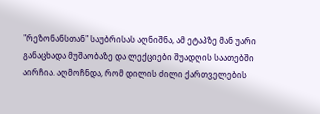"რეზონანსთან" საუბრისას აღნიშნა, ამ ეტაპზე მან უარი განაცხადა მუშაობაზე და ლექციები შუადღის საათებში აირჩია. აღმოჩნდა, რომ დილის ძილი ქართველების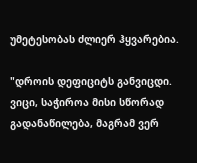უმეტესობას ძლიერ ჰყვარებია.

"დროის დეფიციტს განვიცდი. ვიცი, საჭიროა მისი სწორად გადანაწილება, მაგრამ ვერ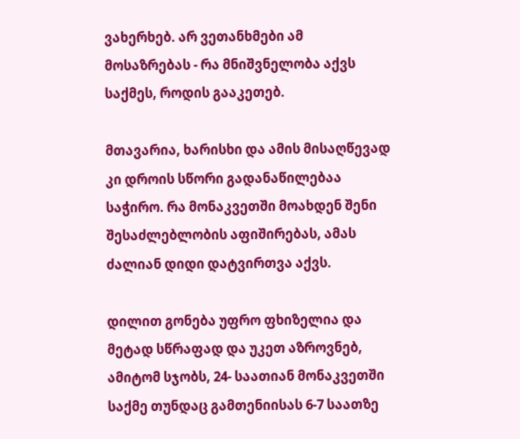ვახერხებ. არ ვეთანხმები ამ მოსაზრებას - რა მნიშვნელობა აქვს საქმეს, როდის გააკეთებ.

მთავარია, ხარისხი და ამის მისაღწევად კი დროის სწორი გადანაწილებაა საჭირო. რა მონაკვეთში მოახდენ შენი შესაძლებლობის აფიშირებას, ამას ძალიან დიდი დატვირთვა აქვს.

დილით გონება უფრო ფხიზელია და მეტად სწრაფად და უკეთ აზროვნებ, ამიტომ სჯობს, 24- საათიან მონაკვეთში საქმე თუნდაც გამთენიისას 6-7 საათზე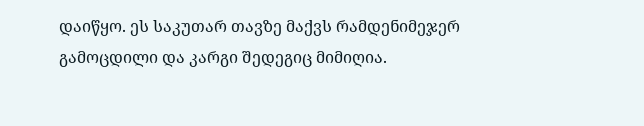დაიწყო. ეს საკუთარ თავზე მაქვს რამდენიმეჯერ გამოცდილი და კარგი შედეგიც მიმიღია.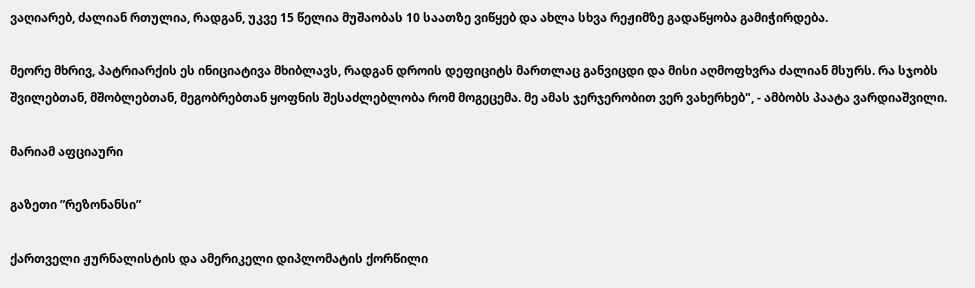ვაღიარებ, ძალიან რთულია, რადგან, უკვე 15 წელია მუშაობას 10 საათზე ვიწყებ და ახლა სხვა რეჟიმზე გადაწყობა გამიჭირდება.

მეორე მხრივ, პატრიარქის ეს ინიციატივა მხიბლავს, რადგან დროის დეფიციტს მართლაც განვიცდი და მისი აღმოფხვრა ძალიან მსურს. რა სჯობს შვილებთან, მშობლებთან, მეგობრებთან ყოფნის შესაძლებლობა რომ მოგეცემა. მე ამას ჯერჯერობით ვერ ვახერხებ", - ამბობს პაატა ვარდიაშვილი.

მარიამ აფციაური

გაზეთი ”რეზონანსი”

ქართველი ჟურნალისტის და ამერიკელი დიპლომატის ქორწილი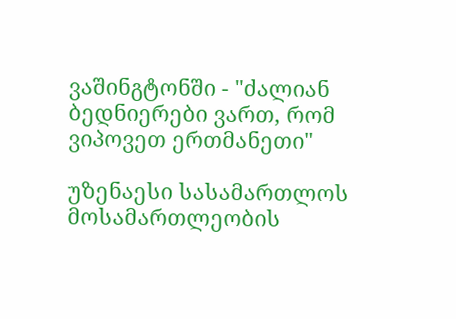ვაშინგტონში - "ძალიან ბედნიერები ვართ, რომ ვიპოვეთ ერთმანეთი"

უზენაესი სასამართლოს მოსამართლეობის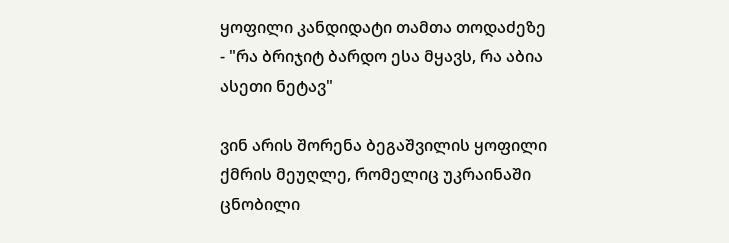ყოფილი კანდიდატი თამთა თოდაძეზე - "რა ბრიჯიტ ბარდო ესა მყავს, რა აბია ასეთი ნეტავ"

ვინ არის შორენა ბეგაშვილის ყოფილი ქმრის მეუღლე, რომელიც უკრაინაში ცნობილი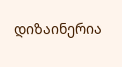დიზაინერია